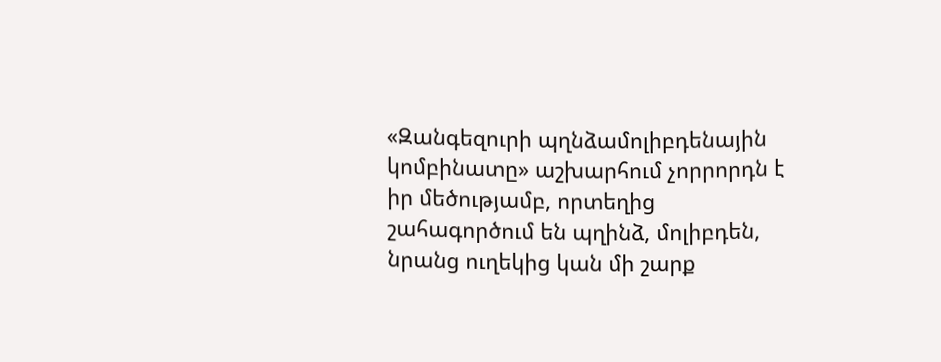«Զանգեզուրի պղնձամոլիբդենային կոմբինատը» աշխարհում չորրորդն է իր մեծությամբ, որտեղից շահագործում են պղինձ, մոլիբդեն, նրանց ուղեկից կան մի շարք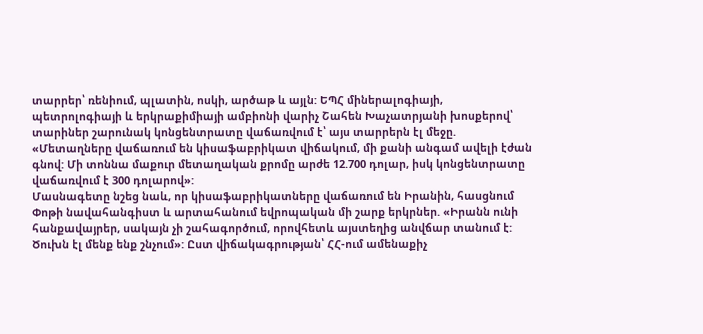տարրեր՝ ռենիում, պլատին, ոսկի, արծաթ և այլն: ԵՊՀ միներալոգիայի, պետրոլոգիայի և երկրաքիմիայի ամբիոնի վարիչ Շահեն Խաչատրյանի խոսքերով՝ տարիներ շարունակ կոնցենտրատը վաճառվում է՝ այս տարրերն էլ մեջը. «Մետաղները վաճառում են կիսաֆաբրիկատ վիճակում, մի քանի անգամ ավելի էժան գնով: Մի տոննա մաքուր մետաղական քրոմը արժե 12.700 դոլար, իսկ կոնցենտրատը վաճառվում է 300 դոլարով»:
Մասնագետը նշեց նաև, որ կիսաֆաբրիկատները վաճառում են Իրանին, հասցնում Փոթի նավահանգիստ և արտահանում եվրոպական մի շարք երկրներ. «Իրանն ունի հանքավայրեր, սակայն չի շահագործում, որովհետև այստեղից անվճար տանում է: Ծուխն էլ մենք ենք շնչում»: Ըստ վիճակագրության՝ ՀՀ-ում ամենաքիչ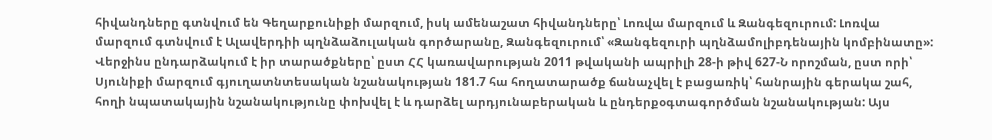հիվանդները գտնվում են Գեղարքունիքի մարզում, իսկ ամենաշատ հիվանդները՝ Լոռվա մարզում և Զանգեզուրում: Լոռվա մարզում գտնվում է Ալավերդիի պղնձաձուլական գործարանը, Զանգեզուրում՝ «Զանգեզուրի պղնձամոլիբդենային կոմբինատը»:
Վերջինս ընդարձակում է իր տարածքները՝ ըստ ՀՀ կառավարության 2011 թվականի ապրիլի 28-ի թիվ 627-Ն որոշման, ըստ որի՝ Սյունիքի մարզում գյուղատնտեսական նշանակության 181.7 հա հողատարածք ճանաչվել է բացառիկ՝ հանրային գերակա շահ, հողի նպատակային նշանակությունը փոխվել է և դարձել արդյունաբերական և ընդերքօգտագործման նշանակության: Այս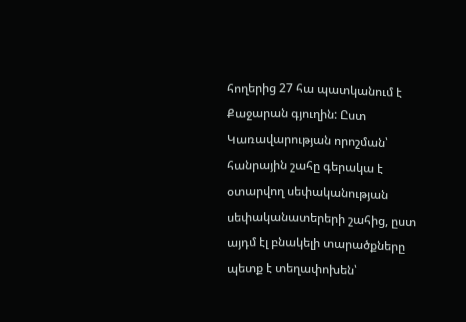հողերից 27 հա պատկանում է Քաջարան գյուղին: Ըստ Կառավարության որոշման՝ հանրային շահը գերակա է օտարվող սեփականության սեփականատերերի շահից, ըստ այդմ էլ բնակելի տարածքները պետք է տեղափոխեն՝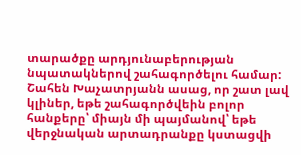տարածքը արդյունաբերության նպատակներով շահագործելու համար:
Շահեն Խաչատրյանն ասաց, որ շատ լավ կլիներ, եթե շահագործվեին բոլոր հանքերը՝ միայն մի պայմանով՝ եթե վերջնական արտադրանքը կստացվի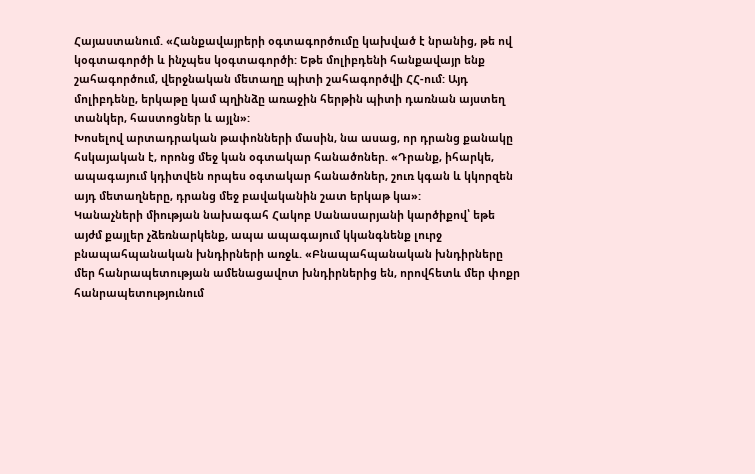Հայաստանում. «Հանքավայրերի օգտագործումը կախված է նրանից, թե ով կօգտագործի և ինչպես կօգտագործի: Եթե մոլիբդենի հանքավայր ենք շահագործում, վերջնական մետաղը պիտի շահագործվի ՀՀ-ում: Այդ մոլիբդենը, երկաթը կամ պղինձը առաջին հերթին պիտի դառնան այստեղ տանկեր, հաստոցներ և այլն»:
Խոսելով արտադրական թափոնների մասին, նա ասաց, որ դրանց քանակը հսկայական է, որոնց մեջ կան օգտակար հանածոներ. «Դրանք, իհարկե, ապագայում կդիտվեն որպես օգտակար հանածոներ, շուռ կգան և կկորզեն այդ մետաղները, դրանց մեջ բավականին շատ երկաթ կա»:
Կանաչների միության նախագահ Հակոբ Սանասարյանի կարծիքով՝ եթե այժմ քայլեր չձեռնարկենք, ապա ապագայում կկանգնենք լուրջ բնապահպանական խնդիրների առջև. «Բնապահպանական խնդիրները մեր հանրապետության ամենացավոտ խնդիրներից են, որովհետև մեր փոքր հանրապետությունում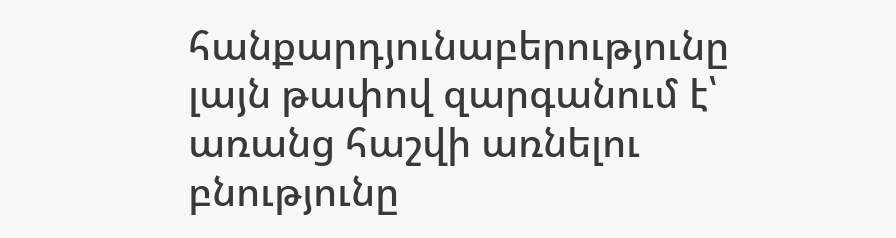հանքարդյունաբերությունը լայն թափով զարգանում է՝ առանց հաշվի առնելու բնությունը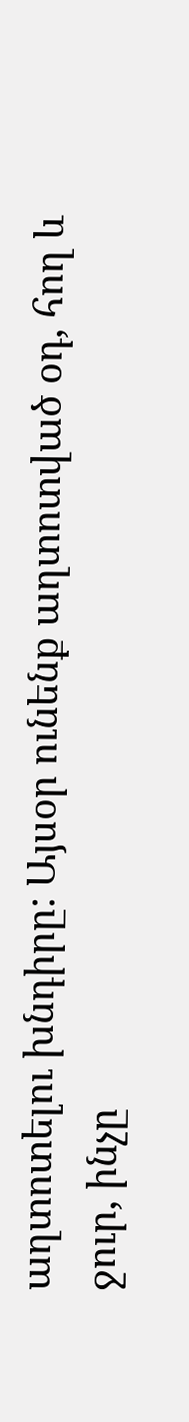աղտոտելու խնդիրը: Այսօր ունենք աղտոտված օդ, հող և ջուր, ինչը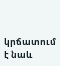կրճատում է նաև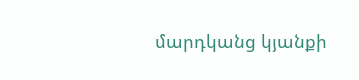մարդկանց կյանքի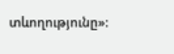տևողությունը»: